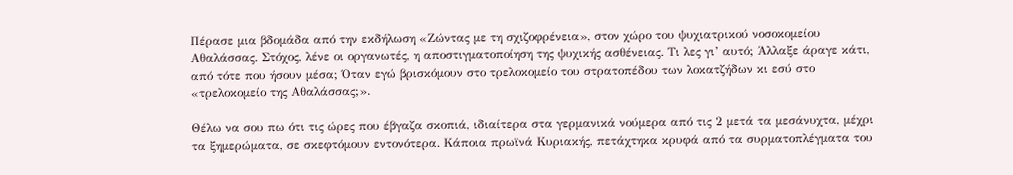Πέρασε μια βδομάδα από την εκδήλωση «Ζώντας με τη σχιζοφρένεια», στον χώρο του ψυχιατρικού νοσοκομείου Αθαλάσσας. Στόχος, λένε οι οργανωτές, η αποστιγματοποίηση της ψυχικής ασθένειας. Τι λες γι’ αυτό; Άλλαξε άραγε κάτι, από τότε που ήσουν μέσα; Όταν εγώ βρισκόμουν στο τρελοκομείο του στρατοπέδου των λοκατζήδων κι εσύ στο «τρελοκομείο της Αθαλάσσας;».

Θέλω να σου πω ότι τις ώρες που έβγαζα σκοπιά, ιδιαίτερα στα γερμανικά νούμερα από τις 2 μετά τα μεσάνυχτα, μέχρι τα ξημερώματα, σε σκεφτόμουν εντονότερα. Κάποια πρωϊνά Κυριακής, πετάχτηκα κρυφά από τα συρματοπλέγματα του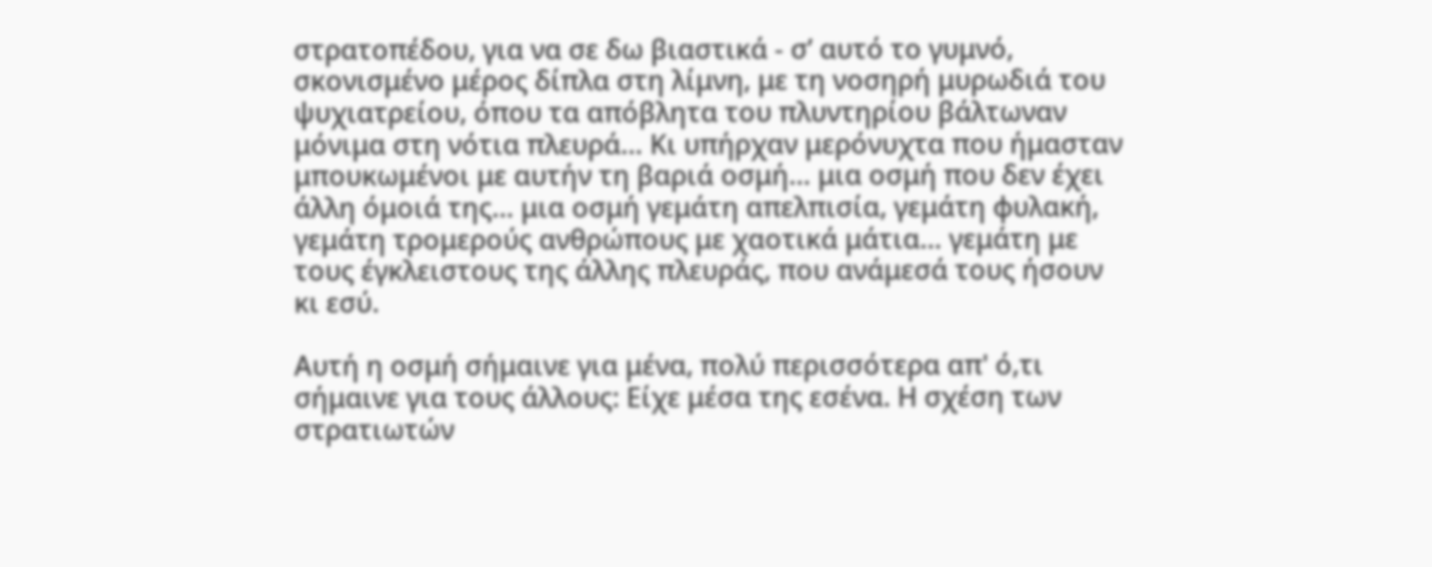στρατοπέδου, για να σε δω βιαστικά - σ’ αυτό το γυμνό, σκονισμένο μέρος δίπλα στη λίμνη, με τη νοσηρή μυρωδιά του ψυχιατρείου, όπου τα απόβλητα του πλυντηρίου βάλτωναν μόνιμα στη νότια πλευρά… Κι υπήρχαν μερόνυχτα που ήμασταν μπουκωμένοι με αυτήν τη βαριά οσμή… μια οσμή που δεν έχει άλλη όμοιά της… μια οσμή γεμάτη απελπισία, γεμάτη φυλακή, γεμάτη τρομερούς ανθρώπους με χαοτικά μάτια… γεμάτη με τους έγκλειστους της άλλης πλευράς, που ανάμεσά τους ήσουν κι εσύ.

Αυτή η οσμή σήμαινε για μένα, πολύ περισσότερα απ' ό,τι σήμαινε για τους άλλους: Είχε μέσα της εσένα. Η σχέση των στρατιωτών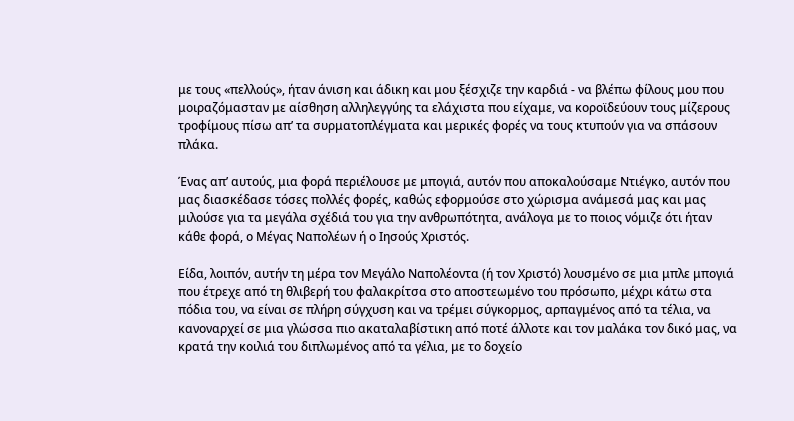με τους «πελλούς», ήταν άνιση και άδικη και μου ξέσχιζε την καρδιά - να βλέπω φίλους μου που μοιραζόμασταν με αίσθηση αλληλεγγύης τα ελάχιστα που είχαμε, να κοροϊδεύουν τους μίζερους τροφίμους πίσω απ’ τα συρματοπλέγματα και μερικές φορές να τους κτυπούν για να σπάσουν πλάκα.

Ένας απ’ αυτούς, μια φορά περιέλουσε με μπογιά, αυτόν που αποκαλούσαμε Ντιέγκο, αυτόν που μας διασκέδασε τόσες πολλές φορές, καθώς εφορμούσε στο χώρισμα ανάμεσά μας και μας μιλούσε για τα μεγάλα σχέδιά του για την ανθρωπότητα, ανάλογα με το ποιος νόμιζε ότι ήταν κάθε φορά, ο Μέγας Ναπολέων ή ο Ιησούς Χριστός.

Είδα, λοιπόν, αυτήν τη μέρα τον Μεγάλο Ναπολέοντα (ή τον Χριστό) λουσμένο σε μια μπλε μπογιά που έτρεχε από τη θλιβερή του φαλακρίτσα στο αποστεωμένο του πρόσωπο, μέχρι κάτω στα πόδια του, να είναι σε πλήρη σύγχυση και να τρέμει σύγκορμος, αρπαγμένος από τα τέλια, να κανοναρχεί σε μια γλώσσα πιο ακαταλαβίστικη από ποτέ άλλοτε και τον μαλάκα τον δικό μας, να κρατά την κοιλιά του διπλωμένος από τα γέλια, με το δοχείο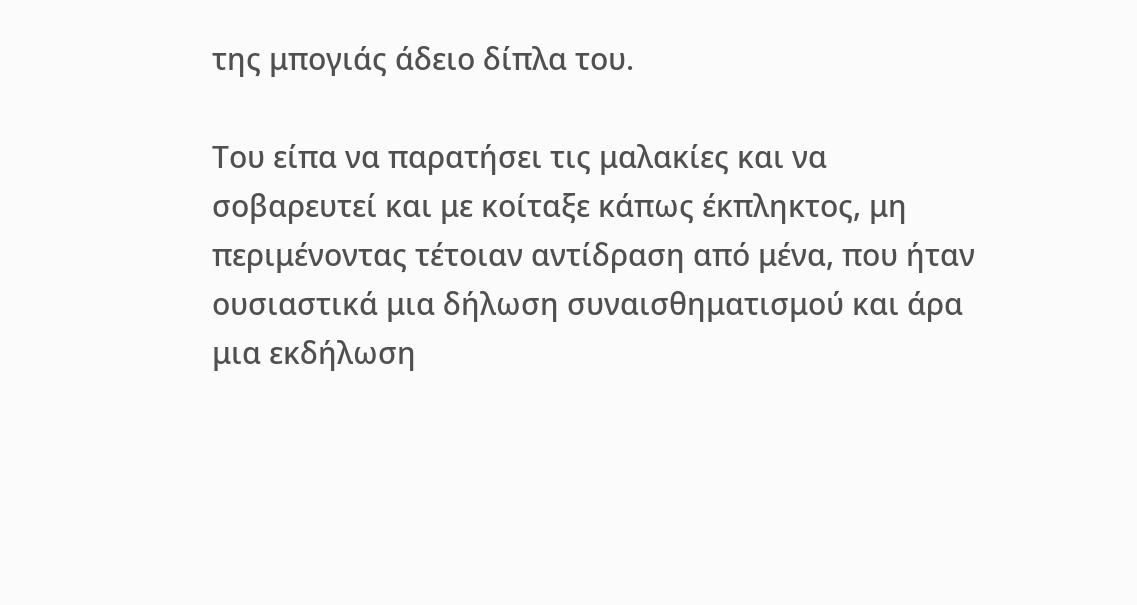της μπογιάς άδειο δίπλα του.

Του είπα να παρατήσει τις μαλακίες και να σοβαρευτεί και με κοίταξε κάπως έκπληκτος, μη περιμένοντας τέτοιαν αντίδραση από μένα, που ήταν ουσιαστικά μια δήλωση συναισθηματισμού και άρα μια εκδήλωση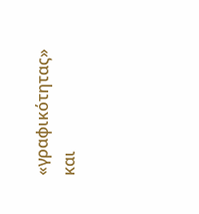«γραφικότητας» και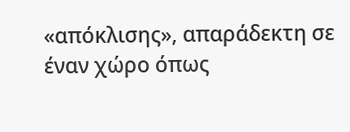«απόκλισης», απαράδεκτη σε έναν χώρο όπως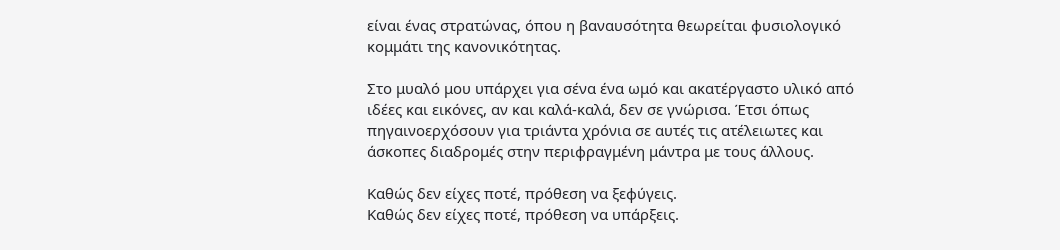είναι ένας στρατώνας, όπου η βαναυσότητα θεωρείται φυσιολογικό κομμάτι της κανονικότητας.

Στο μυαλό μου υπάρχει για σένα ένα ωμό και ακατέργαστο υλικό από ιδέες και εικόνες, αν και καλά-καλά, δεν σε γνώρισα. Έτσι όπως πηγαινοερχόσουν για τριάντα χρόνια σε αυτές τις ατέλειωτες και άσκοπες διαδρομές στην περιφραγμένη μάντρα με τους άλλους.

Καθώς δεν είχες ποτέ, πρόθεση να ξεφύγεις.
Καθώς δεν είχες ποτέ, πρόθεση να υπάρξεις.